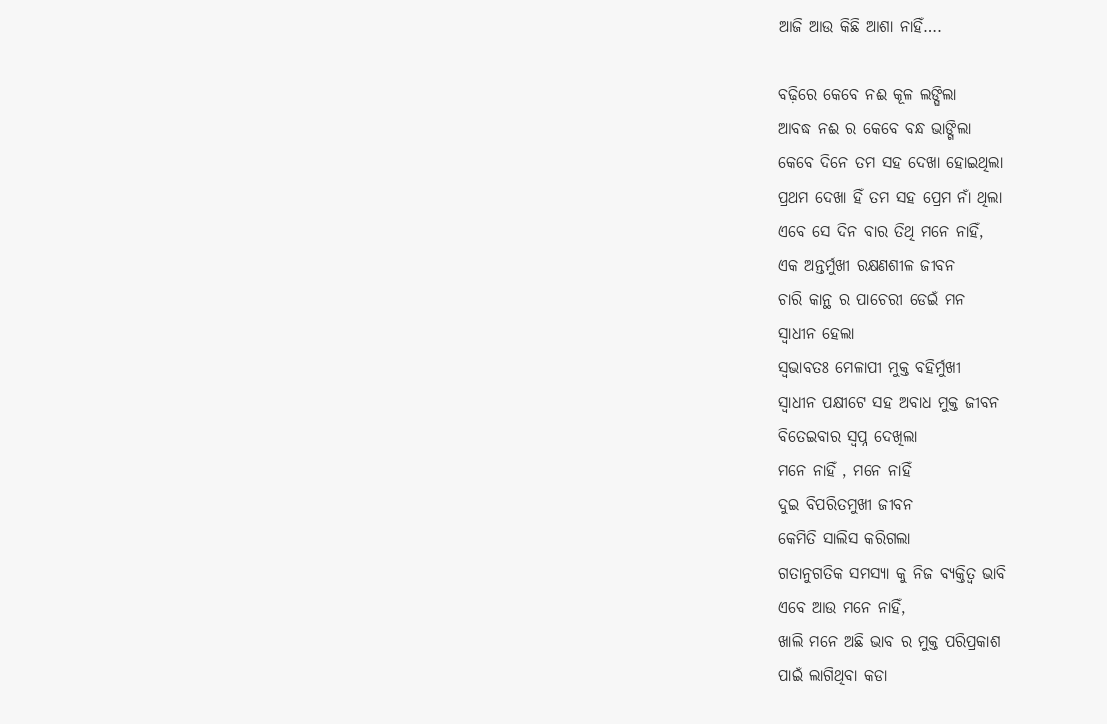ଆଜି ଆଉ କିଛି ଆଶା ନାହିଁ….

ବଢ଼ିରେ କେବେ ନଈ କୂଳ ଲଙ୍ଘିଲା
ଆବଦ୍ଧ ନଈ ର କେବେ ବନ୍ଧ ଭାଙ୍ଗିଲା
କେବେ ଦିନେ ତମ ସହ ଦେଖା ହୋଇଥିଲା
ପ୍ରଥମ ଦେଖା ହିଁ ତମ ସହ ପ୍ରେମ ନାଁ ଥିଲା
ଏବେ ସେ ଦିନ ବାର ତିଥି ମନେ ନାହିଁ,
ଏକ ଅନ୍ତର୍ମୁଖୀ ରକ୍ଷଣଶୀଳ ଜୀବନ
ଚାରି କାନ୍ଥ ର ପାଚେରୀ ଡେଇଁ ମନ
ସ୍ୱାଧୀନ ହେଲା
ସ୍ଵଭାବତଃ ମେଳାପୀ ମୁକ୍ତ ବହିର୍ମୁଖୀ
ସ୍ୱାଧୀନ ପକ୍ଷୀଟେ ସହ ଅବାଧ ମୁକ୍ତ ଜୀବନ
ବିତେଇବାର ସ୍ବପ୍ନ ଦେଖିଲା
ମନେ ନାହିଁ , ମନେ ନାହିଁ
ଦୁଇ ବିପରିତମୁଖୀ ଜୀବନ
କେମିତି ସାଲିସ କରିଗଲା
ଗତାନୁଗତିକ ସମସ୍ୟା କୁ ନିଜ ବ୍ୟକ୍ତିତ୍ୱ ଭାବି
ଏବେ ଆଉ ମନେ ନାହିଁ,
ଖାଲି ମନେ ଅଛି ଭାବ ର ମୁକ୍ତ ପରିପ୍ରକାଶ
ପାଇଁ ଲାଗିଥିବା କଡା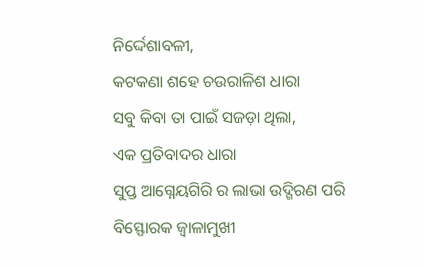ନିର୍ଦ୍ଦେଶାବଳୀ,
କଟକଣା ଶହେ ଚଉରାଳିଶ ଧାରା
ସବୁ କିବା ତା ପାଇଁ ସଜଡ଼ା ଥିଲା,
ଏକ ପ୍ରତିବାଦର ଧାରା
ସୁପ୍ତ ଆଗ୍ନେୟଗିରି ର ଲାଭା ଉଦ୍ଗିରଣ ପରି
ବିସ୍ଫୋରକ ଜ୍ବାଳାମୁଖୀ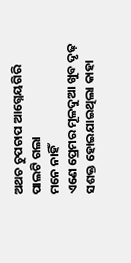ଅଥଚ ଚୁପଚାପ ଆଗ୍ନେୟଗିରି ପାଲଟି ଗଲା
ମନେ ନାହିଁ
ଏଣେ ପ୍ରେମର ମୂଳଦୁଆ ଖୁବ ଦୃଢ଼
ସଶକ୍ତ ହୋଇଯାଇଥିଲା କାହା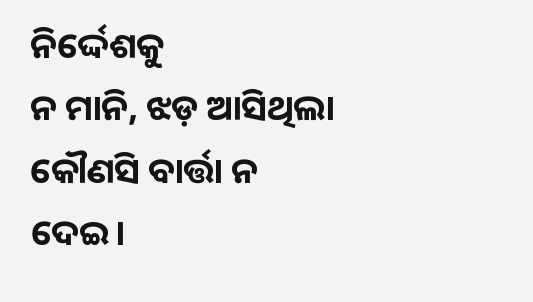ନିର୍ଦ୍ଦେଶକୁ
ନ ମାନି, ଝଡ଼ ଆସିଥିଲା କୌଣସି ବାର୍ତ୍ତା ନ ଦେଇ।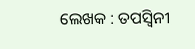ଲେଖକ : ତପସ୍ୱିନୀ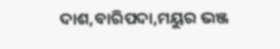ଦାଶ,ବାରିପଦା,ମୟୁର ଭଞ୍ଜ